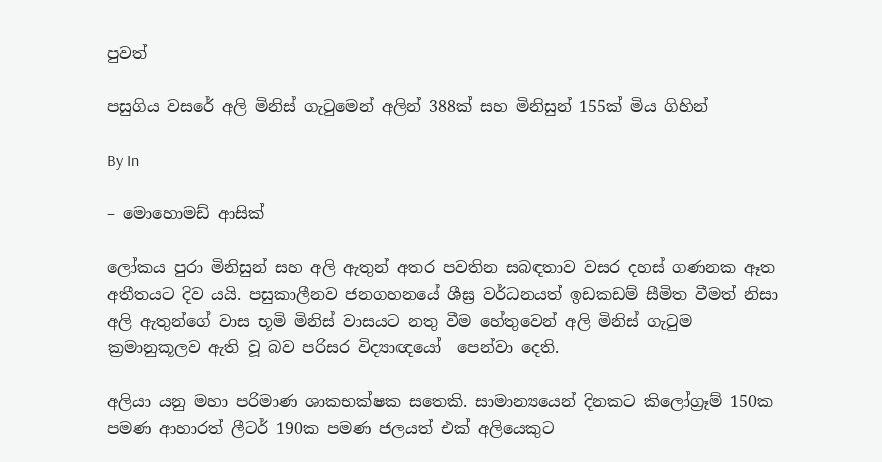පුවත්

පසුගිය වසරේ අලි මිනිස් ගැටුමෙන් අලින් 388ක් සහ මිනිසුන් 155ක් මිය ගිහින්

By In

– මොහොමඩ් ආසික්

ලෝකය පුරා මිනිසුන් සහ අලි ඇතුන් අතර පවතින සබඳතාව වසර දහස් ගණනක ඈත අතීතයට දිව යයි. පසුකාලීනව ජනගහනයේ ශීඝ්‍ර වර්ධනයත් ඉඩකඩම් සීමිත වීමත් නිසා අලි ඇතුන්ගේ වාස භූමි මිනිස් වාසයට නතු වීම හේතුවෙන් අලි මිනිස් ගැටුම ක්‍රමානුකූලව ඇති වූ බව පරිසර විද්‍යාඥයෝ  පෙන්වා දෙති.

අලියා යනු මහා පරිමාණ ශාකභක්ෂක සතෙකි. සාමාන්‍යයෙන් දිනකට කිලෝග්‍රෑම් 150ක පමණ ආහාරත් ලීටර් 190ක පමණ ජලයත් එක් අලියෙකුට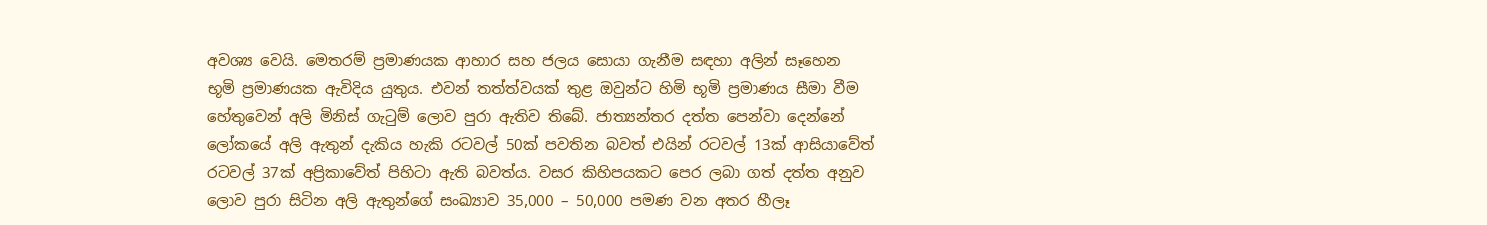අවශ්‍ය වෙයි. මෙතරම් ප්‍රමාණයක ආහාර සහ ජලය සොයා ගැනීම සඳහා අලින් සෑහෙන භූමි ප්‍රමාණයක ඇවිදිය යුතුය. එවන් තත්ත්වයක් තුළ ඔවුන්ට හිමි භූමි ප්‍රමාණය සීමා වීම හේතුවෙන් අලි මිනිස් ගැටුම් ලොව පුරා ඇතිව තිබේ. ජාත්‍යන්තර දත්ත පෙන්වා දෙන්නේ ලෝකයේ අලි ඇතුන් දැකිය හැකි රටවල් 50ක් පවතින බවත් එයින් රටවල් 13ක් ආසියාවේත් රටවල් 37ක් අප්‍රිකාවේත් පිහිටා ඇති බවත්ය. වසර කිහිපයකට පෙර ලබා ගත් දත්ත අනුව ලොව පුරා සිටින අලි ඇතුන්ගේ සංඛ්‍යාව 35,000 – 50,000 පමණ වන අතර හීලෑ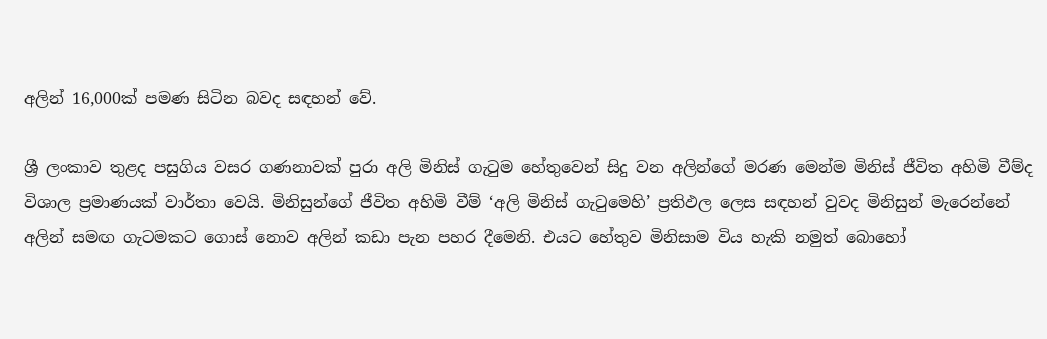අලින් 16,000ක් පමණ සිටින බවද සඳහන් වේ.

ශ්‍රී ලංකාව තුළද පසුගිය වසර ගණනාවක් පුරා අලි මිනිස් ගැටුම හේතුවෙන් සිදු වන අලින්ගේ මරණ මෙන්ම මිනිස් ජීවිත අහිමි වීම්ද විශාල ප්‍රමාණයක් වාර්තා වෙයි. මිනිසුන්ගේ ජීවිත අහිමි වීම් ‘අලි මිනිස් ගැටුමෙහි’ ප්‍රතිඵල ලෙස සඳහන් වුවද මිනිසුන් මැරෙන්නේ අලින් සමඟ ගැටමකට ගොස් නොව අලින් කඩා පැන පහර දීමෙනි. එයට හේතුව මිනිසාම විය හැකි නමුත් බොහෝ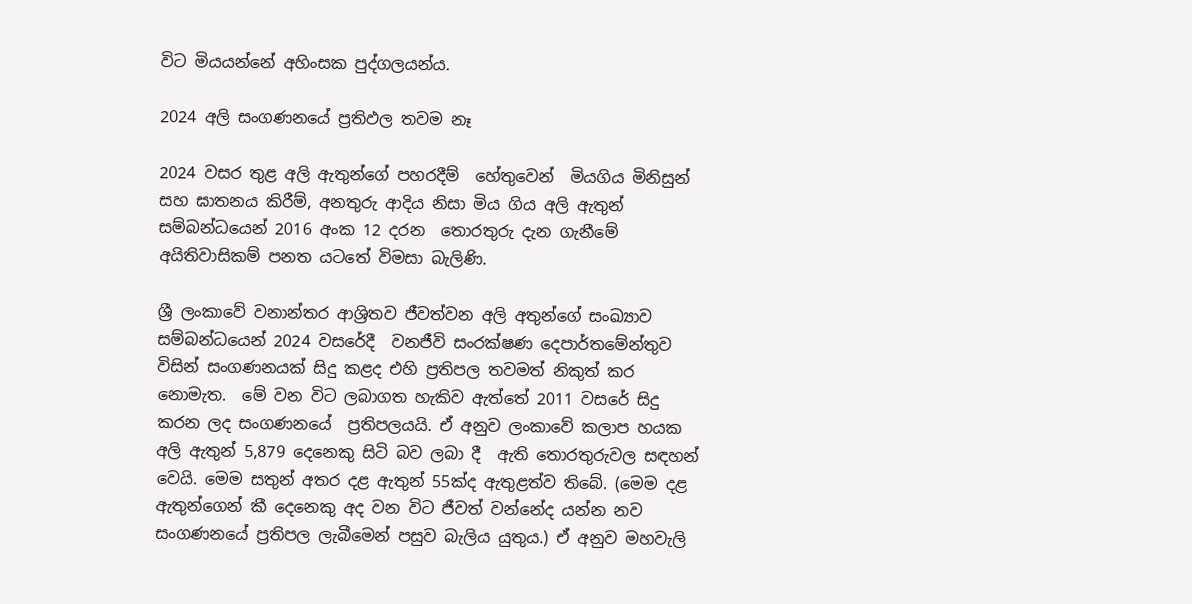විට මියයන්නේ අහිංසක පුද්ගලයන්ය.

2024 අලි සංගණනයේ ප්‍රතිඵල තවම නෑ

2024 වසර තුළ අලි ඇතුන්ගේ පහරදීම්  හේතුවෙන්  මියගිය මිනිසුන් සහ ඝාතනය කිරීම්, අනතුරු ආදිය නිසා මිය ගිය අලි ඇතුන් සම්බන්ධයෙන් 2016 අංක 12 දරන  තොරතුරු දැන ගැනීමේ අයිතිවාසිකම් පනත යටතේ විමසා බැලිණි.

ශ්‍රී ලංකාවේ වනාන්තර ආශ්‍රිතව ජීවත්වන අලි අතුන්ගේ සංඛ්‍යාව සම්බන්ධයෙන් 2024 වසරේදී  වනජීවි සංරක්ෂණ දෙපාර්තමේන්තුව විසින් සංගණනයක් සිදු කළද එහි ප්‍රතිපල තවමත් නිකුත් කර නොමැත.  මේ වන විට ලබාගත හැකිව ඇත්තේ 2011 වසරේ සිදු කරන ලද සංගණනයේ  ප්‍රතිපලයයි. ඒ අනුව ලංකාවේ කලාප හයක අලි ඇතුන් 5,879 දෙනෙකු සිටි බව ලබා දී  ඇති තොරතුරුවල සඳහන් වෙයි. මෙම සතුන් අතර දළ ඇතුන් 55ක්ද ඇතුළත්ව තිබේ. (මෙම දළ ඇතුන්ගෙන් කී දෙනෙකු අද වන විට ජීවත් වන්නේද යන්න නව සංගණනයේ ප්‍රතිපල ලැබීමෙන් පසුව බැලිය යුතුය.) ඒ අනුව මහවැලි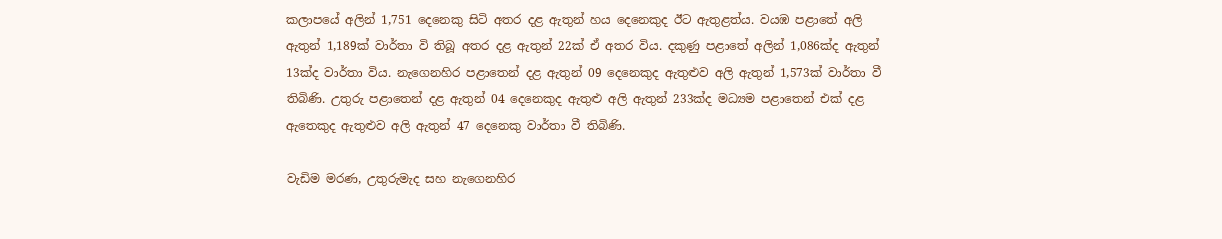කලාපයේ අලින් 1,751 දෙනෙකු සිටි අතර දළ ඇතුන් හය දෙනෙකුද ඊට ඇතුළත්ය. වයඹ පළාතේ අලි ඇතුන් 1,189ක් වාර්තා වි තිබූ අතර දළ ඇතුන් 22ක් ඒ අතර විය. දකුණු පළාතේ අලින් 1,086ක්ද ඇතුන් 13ක්ද වාර්තා විය. නැගෙනහිර පළාතෙන් දළ ඇතුන් 09 දෙනෙකුද ඇතුළුව අලි ඇතුන් 1,573ක් වාර්තා වී තිබිණි. උතුරු පළාතෙන් දළ ඇතුන් 04 දෙනෙකුද ඇතුළු අලි ඇතුන් 233ක්ද මධ්‍යම පළාතෙන් එක් දළ ඇතෙකුද ඇතුළුව අලි ඇතුන් 47 දෙනෙකු වාර්තා වී තිබිණි.

වැඩිම මරණ, උතුරුමැද සහ නැගෙනහිර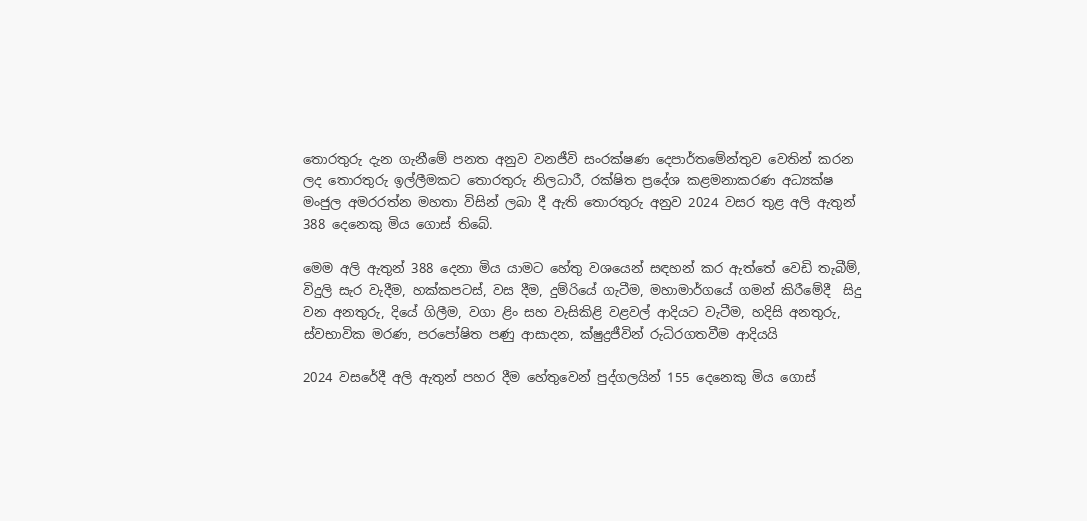තොරතුරු දැන ගැනීමේ පනත අනුව වනජීවි සංරක්ෂණ දෙපාර්තමේන්තුව වෙතින් කරන ලද තොරතුරු ඉල්ලීමකට තොරතුරු නිලධාරී, රක්ෂිත ප්‍රදේශ කළමනාකරණ අධ්‍යක්ෂ මංජුල අමරරත්න මහතා විසින් ලබා දී ඇති තොරතුරු අනුව 2024 වසර තුළ අලි ඇතුන් 388 දෙනෙකු මිය ගොස් තිබේ.

මෙම අලි ඇතුන් 388 දෙනා මිය යාමට හේතු වශයෙන් සඳහන් කර ඇත්තේ වෙඩි තැබීම්, විදුලි සැර වැදීම, හක්කපටස්, වස දීම, දුම්රියේ ගැටීම, මහාමාර්ගයේ ගමන් කිරීමේදී  සිදු වන අනතුරු, දියේ ගිලීම, වගා ළිං සහ වැසිකිළි වළවල් ආදියට වැටීම, හදිසි අනතුරු, ස්වභාවික මරණ, පරපෝෂිත පණු ආසාදන, ක්ෂුද්‍රජීවින් රුධිරගතවීම ආදියයි

2024 වසරේදී අලි ඇතුන් පහර දීම හේතුවෙන් පුද්ගලයින් 155 දෙනෙකු මිය ගොස්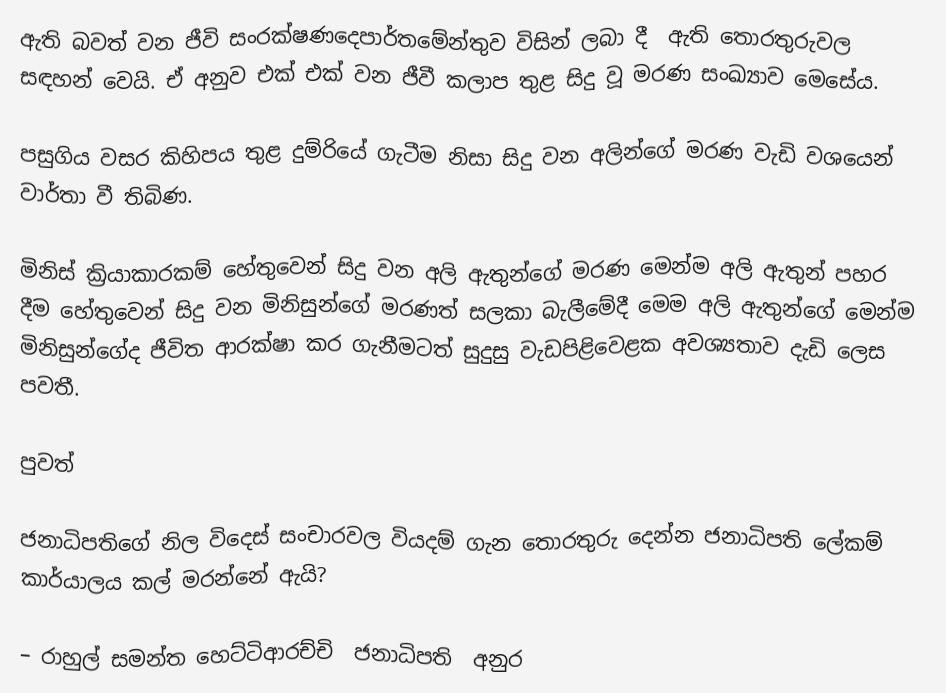ඇති බවත් වන ජීවි සංරක්ෂණදෙපාර්තමේන්තුව විසින් ලබා දී  ඇති තොරතුරුවල සඳහන් වෙයි. ඒ අනුව එක් එක් වන ජීවී කලාප තුළ සිදු වූ මරණ සංඛ්‍යාව මෙසේය.

පසුගිය වසර කිහිපය තුළ දුම්රියේ ගැටීම නිසා සිදු වන අලින්ගේ මරණ වැඩි වශයෙන් වාර්තා වී තිබිණ.

මිනිස් ක්‍රියාකාරකම් හේතුවෙන් සිදු වන අලි ඇතුන්ගේ මරණ මෙන්ම අලි ඇතුන් පහර දීම හේතුවෙන් සිදු වන මිනිසුන්ගේ මරණත් සලකා බැලීමේදී මෙම අලි ඇතුන්ගේ මෙන්ම මිනිසුන්ගේද ජීවිත ආරක්ෂා කර ගැනීමටත් සුදුසු වැඩපිළිවෙළක අවශ්‍යතාව දැඩි ලෙස පවතී.

පුවත්

ජනාධිපතිගේ නිල විදෙස් සංචාරවල වියදම් ගැන තොරතුරු දෙන්න ජනාධිපති ලේකම් කාර්යාලය කල් මරන්නේ ඇයි?

– රාහුල් සමන්ත හෙට්ටිආරච්චි  ජනාධිපති  අනුර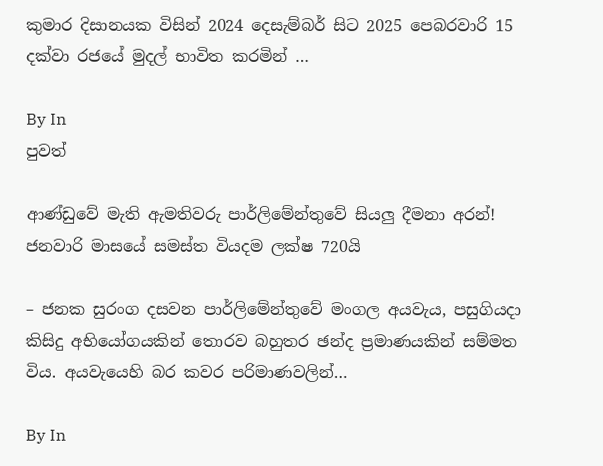කුමාර දිසානයක විසින් 2024 දෙසැම්බර් සිට 2025 පෙබරවාරි 15 දක්වා රජයේ මුදල් භාවිත කරමින් …

By In
පුවත්

ආණ්ඩුවේ මැති ඇමතිවරු පාර්ලිමේන්තුවේ සියලු දීමනා අරන්! ජනවාරි මාසයේ සමස්ත වියදම ලක්ෂ 720යි

– ජනක සුරංග දසවන පාර්ලිමේන්තුවේ මංගල අයවැය, පසුගියදා කිසිදු අභියෝගයකින් තොරව බහුතර ඡන්ද ප්‍රමාණයකින් සම්මත විය. අයවැයෙහි බර කවර පරිමාණවලින්…

By In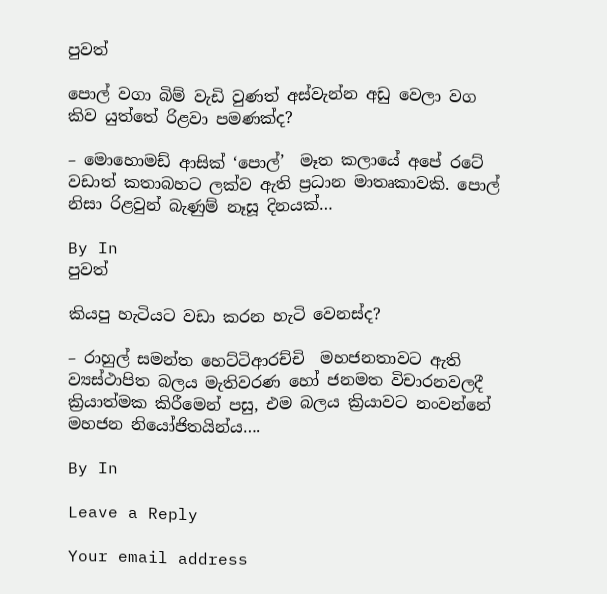පුවත්

පොල් වගා බිම් වැඩි වුණත් අස්වැන්න අඩු වෙලා වග කිව යුත්තේ රිළවා පමණක්ද?

– මොහොමඩ් ආසික් ‘පොල්’  මෑත කලායේ අපේ රටේ වඩාත් කතාබහට ලක්ව ඇති ප්‍රධාන මාතෘකාවකි. පොල් නිසා රිළවුන් බැණුම් නෑසූ දිනයක්…

By In
පුවත්

කියපු හැටියට වඩා කරන හැටි වෙනස්ද?

– රාහුල් සමන්ත හෙට්ටිආරච්චි  මහජනතාවට ඇති ව්‍යස්ථාපිත බලය මැතිවරණ හෝ ජනමත විචාරනවලදී ක්‍රියාත්මක කිරීමෙන් පසු, එම බලය ක්‍රියාවට නංවන්නේ මහජන නියෝජිතයින්ය….

By In

Leave a Reply

Your email address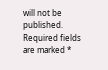will not be published. Required fields are marked *